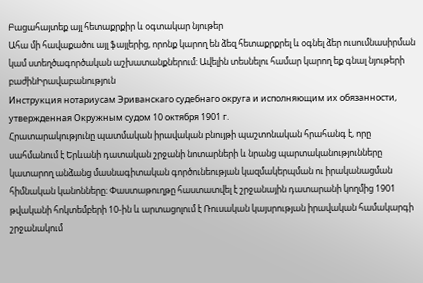Բացահայտեք այլ հետաքրքիր և օգտակար նյութեր
Ահա մի հավաքածու այլ ֆայլերից, որոնք կարող են ձեզ հետաքրքրել և օգնել ձեր ուսումնասիրման կամ ստեղծագործական աշխատանքներում: Ավելին տեսնելու համար կարող եք գնալ նյութերի բաժինԻրավաբանություն
Инструкция нотариусам Эриванскаго судебнаго округа и исполняющим их обязанности, утвержденная Окружным судом 10 октября 1901 г.
Հրատարակությունը պատմական իրավական բնույթի պաշտոնական հրահանգ է, որը սահմանում է Երևանի դատական շրջանի նոտարների և նրանց պարտականությունները կատարող անձանց մասնագիտական գործունեության կազմակերպման ու իրականացման հիմնական կանոնները։ Փաստաթուղթը հաստատվել է շրջանային դատարանի կողմից 1901 թվականի հոկտեմբերի 10-ին և արտացոլում է Ռուսական կայսրության իրավական համակարգի շրջանակում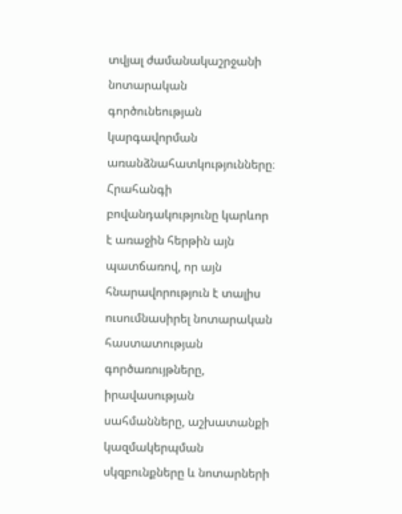տվյալ ժամանակաշրջանի նոտարական գործունեության կարգավորման առանձնահատկությունները։ Հրահանգի բովանդակությունը կարևոր է առաջին հերթին այն պատճառով, որ այն հնարավորություն է տալիս ուսումնասիրել նոտարական հաստատության գործառույթները, իրավասության սահմանները, աշխատանքի կազմակերպման սկզբունքները և նոտարների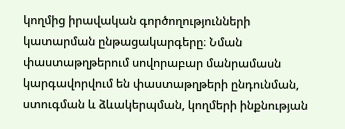կողմից իրավական գործողությունների կատարման ընթացակարգերը։ Նման փաստաթղթերում սովորաբար մանրամասն կարգավորվում են փաստաթղթերի ընդունման, ստուգման և ձևակերպման, կողմերի ինքնության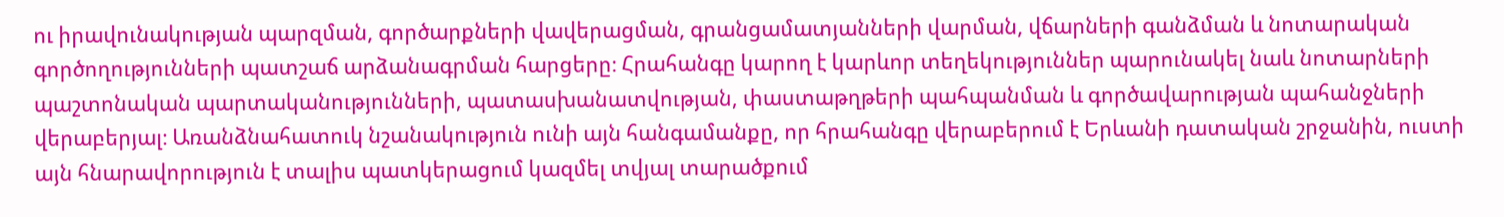ու իրավունակության պարզման, գործարքների վավերացման, գրանցամատյանների վարման, վճարների գանձման և նոտարական գործողությունների պատշաճ արձանագրման հարցերը։ Հրահանգը կարող է կարևոր տեղեկություններ պարունակել նաև նոտարների պաշտոնական պարտականությունների, պատասխանատվության, փաստաթղթերի պահպանման և գործավարության պահանջների վերաբերյալ։ Առանձնահատուկ նշանակություն ունի այն հանգամանքը, որ հրահանգը վերաբերում է Երևանի դատական շրջանին, ուստի այն հնարավորություն է տալիս պատկերացում կազմել տվյալ տարածքում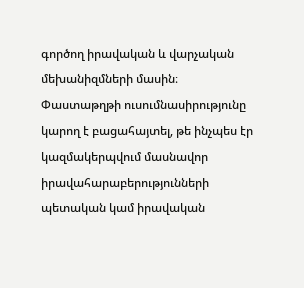գործող իրավական և վարչական մեխանիզմների մասին։ Փաստաթղթի ուսումնասիրությունը կարող է բացահայտել, թե ինչպես էր կազմակերպվում մասնավոր իրավահարաբերությունների պետական կամ իրավական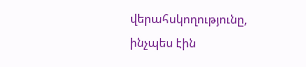վերահսկողությունը, ինչպես էին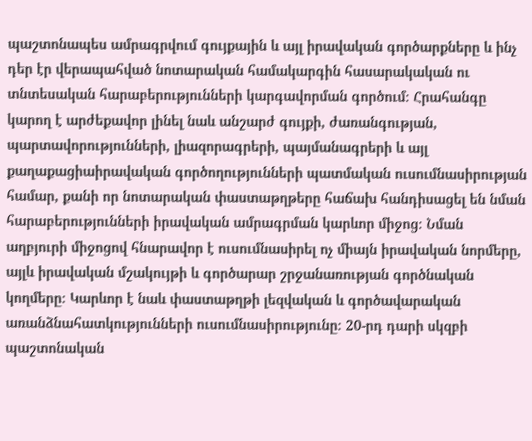պաշտոնապես ամրագրվում գույքային և այլ իրավական գործարքները և ինչ դեր էր վերապահված նոտարական համակարգին հասարակական ու տնտեսական հարաբերությունների կարգավորման գործում։ Հրահանգը կարող է արժեքավոր լինել նաև անշարժ գույքի, ժառանգության, պարտավորությունների, լիազորագրերի, պայմանագրերի և այլ քաղաքացիաիրավական գործողությունների պատմական ուսումնասիրության համար, քանի որ նոտարական փաստաթղթերը հաճախ հանդիսացել են նման հարաբերությունների իրավական ամրագրման կարևոր միջոց։ Նման աղբյուրի միջոցով հնարավոր է ուսումնասիրել ոչ միայն իրավական նորմերը, այլև իրավական մշակույթի և գործարար շրջանառության գործնական կողմերը։ Կարևոր է նաև փաստաթղթի լեզվական և գործավարական առանձնահատկությունների ուսումնասիրությունը։ 20-րդ դարի սկզբի պաշտոնական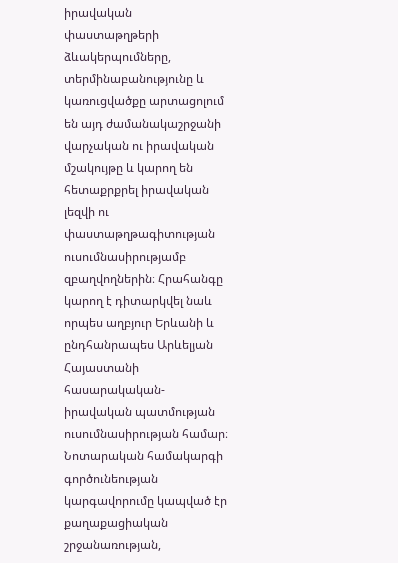իրավական փաստաթղթերի ձևակերպումները, տերմինաբանությունը և կառուցվածքը արտացոլում են այդ ժամանակաշրջանի վարչական ու իրավական մշակույթը և կարող են հետաքրքրել իրավական լեզվի ու փաստաթղթագիտության ուսումնասիրությամբ զբաղվողներին։ Հրահանգը կարող է դիտարկվել նաև որպես աղբյուր Երևանի և ընդհանրապես Արևելյան Հայաստանի հասարակական-իրավական պատմության ուսումնասիրության համար։ Նոտարական համակարգի գործունեության կարգավորումը կապված էր քաղաքացիական շրջանառության,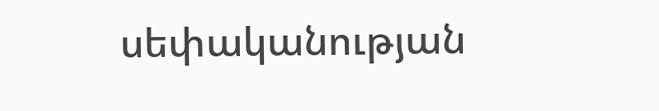սեփականության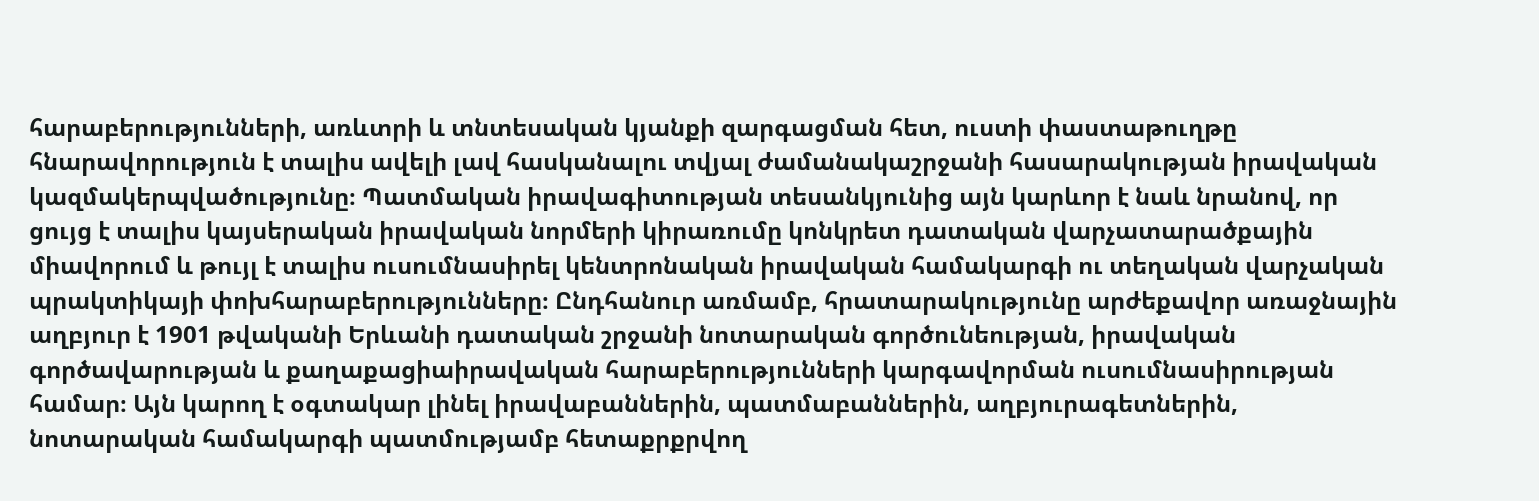հարաբերությունների, առևտրի և տնտեսական կյանքի զարգացման հետ, ուստի փաստաթուղթը հնարավորություն է տալիս ավելի լավ հասկանալու տվյալ ժամանակաշրջանի հասարակության իրավական կազմակերպվածությունը։ Պատմական իրավագիտության տեսանկյունից այն կարևոր է նաև նրանով, որ ցույց է տալիս կայսերական իրավական նորմերի կիրառումը կոնկրետ դատական վարչատարածքային միավորում և թույլ է տալիս ուսումնասիրել կենտրոնական իրավական համակարգի ու տեղական վարչական պրակտիկայի փոխհարաբերությունները։ Ընդհանուր առմամբ, հրատարակությունը արժեքավոր առաջնային աղբյուր է 1901 թվականի Երևանի դատական շրջանի նոտարական գործունեության, իրավական գործավարության և քաղաքացիաիրավական հարաբերությունների կարգավորման ուսումնասիրության համար։ Այն կարող է օգտակար լինել իրավաբաններին, պատմաբաններին, աղբյուրագետներին, նոտարական համակարգի պատմությամբ հետաքրքրվող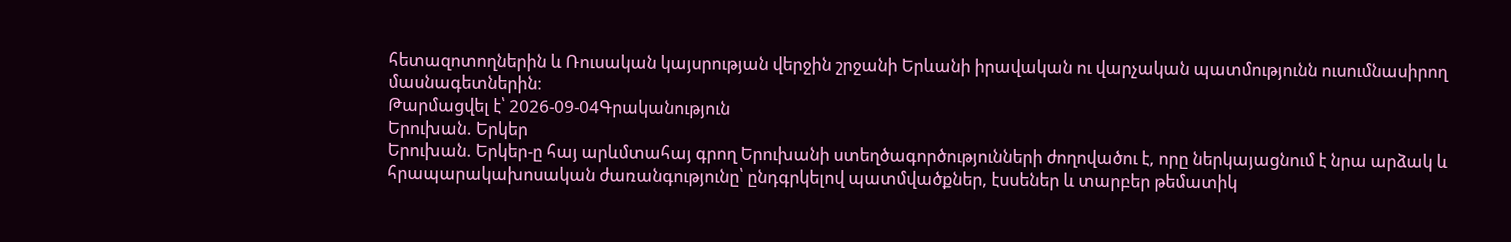հետազոտողներին և Ռուսական կայսրության վերջին շրջանի Երևանի իրավական ու վարչական պատմությունն ուսումնասիրող մասնագետներին։
Թարմացվել է՝ 2026-09-04Գրականություն
Երուխան. Երկեր
Երուխան. Երկեր-ը հայ արևմտահայ գրող Երուխանի ստեղծագործությունների ժողովածու է, որը ներկայացնում է նրա արձակ և հրապարակախոսական ժառանգությունը՝ ընդգրկելով պատմվածքներ, էսսեներ և տարբեր թեմատիկ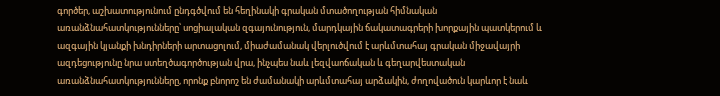գործեր, աշխատությունում ընդգծվում են հեղինակի գրական մտածողության հիմնական առանձնահատկությունները՝ սոցիալական զգայունություն, մարդկային ճակատագրերի խորքային պատկերում և ազգային կյանքի խնդիրների արտացոլում, միաժամանակ վերլուծվում է արևմտահայ գրական միջավայրի ազդեցությունը նրա ստեղծագործության վրա, ինչպես նաև լեզվաոճական և գեղարվեստական առանձնահատկությունները, որոնք բնորոշ են ժամանակի արևմտահայ արձակին, ժողովածուն կարևոր է նաև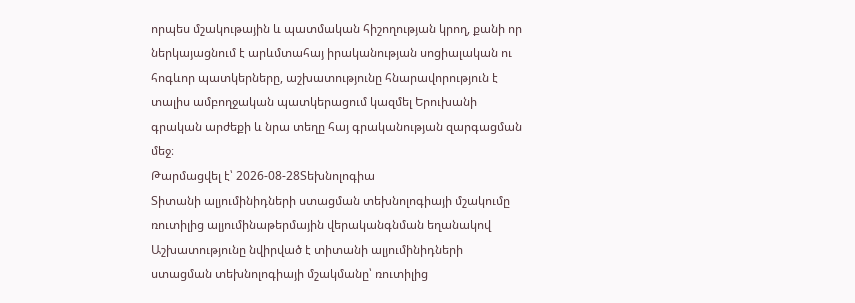որպես մշակութային և պատմական հիշողության կրող, քանի որ ներկայացնում է արևմտահայ իրականության սոցիալական ու հոգևոր պատկերները, աշխատությունը հնարավորություն է տալիս ամբողջական պատկերացում կազմել Երուխանի գրական արժեքի և նրա տեղը հայ գրականության զարգացման մեջ։
Թարմացվել է՝ 2026-08-28Տեխնոլոգիա
Տիտանի ալյումինիդների ստացման տեխնոլոգիայի մշակումը ռուտիլից ալյումինաթերմային վերականգնման եղանակով
Աշխատությունը նվիրված է տիտանի ալյումինիդների ստացման տեխնոլոգիայի մշակմանը՝ ռուտիլից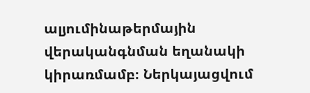ալյումինաթերմային վերականգնման եղանակի կիրառմամբ։ Ներկայացվում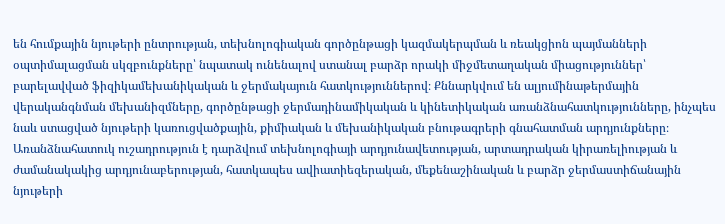են հումքային նյութերի ընտրության, տեխնոլոգիական գործընթացի կազմակերպման և ռեակցիոն պայմանների օպտիմալացման սկզբունքները՝ նպատակ ունենալով ստանալ բարձր որակի միջմետաղական միացություններ՝ բարելավված ֆիզիկամեխանիկական և ջերմակայուն հատկություններով։ Քննարկվում են ալյումինաթերմային վերականգնման մեխանիզմները, գործընթացի ջերմադինամիկական և կինետիկական առանձնահատկությունները, ինչպես նաև ստացված նյութերի կառուցվածքային, քիմիական և մեխանիկական բնութագրերի գնահատման արդյունքները։ Առանձնահատուկ ուշադրություն է դարձվում տեխնոլոգիայի արդյունավետության, արտադրական կիրառելիության և ժամանակակից արդյունաբերության, հատկապես ավիատիեզերական, մեքենաշինական և բարձր ջերմաստիճանային նյութերի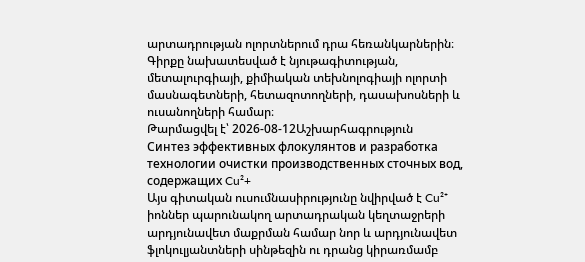արտադրության ոլորտներում դրա հեռանկարներին։ Գիրքը նախատեսված է նյութագիտության, մետալուրգիայի, քիմիական տեխնոլոգիայի ոլորտի մասնագետների, հետազոտողների, դասախոսների և ուսանողների համար։
Թարմացվել է՝ 2026-08-12Աշխարհագրություն
Синтез эффективных флокулянтов и разработка технологии очистки производственных сточных вод, содержащих Cu²+
Այս գիտական ուսումնասիրությունը նվիրված է Cu²⁺ իոններ պարունակող արտադրական կեղտաջրերի արդյունավետ մաքրման համար նոր և արդյունավետ ֆլոկուլյանտների սինթեզին ու դրանց կիրառմամբ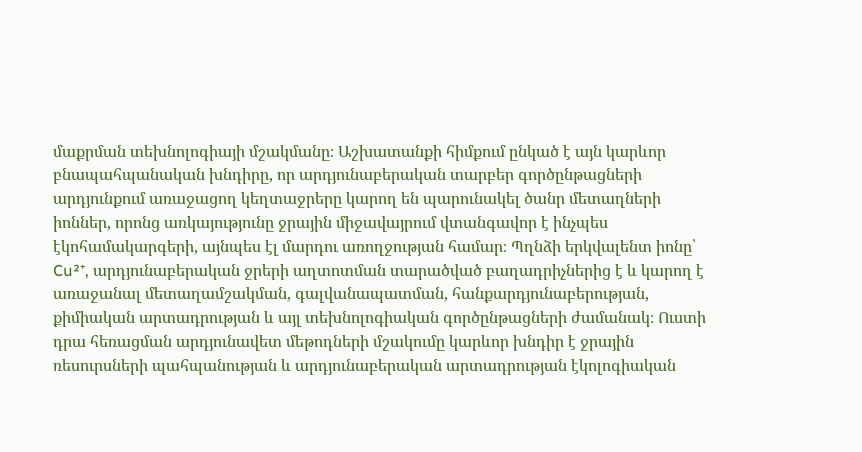մաքրման տեխնոլոգիայի մշակմանը։ Աշխատանքի հիմքում ընկած է այն կարևոր բնապահպանական խնդիրը, որ արդյունաբերական տարբեր գործընթացների արդյունքում առաջացող կեղտաջրերը կարող են պարունակել ծանր մետաղների իոններ, որոնց առկայությունը ջրային միջավայրում վտանգավոր է ինչպես էկոհամակարգերի, այնպես էլ մարդու առողջության համար։ Պղնձի երկվալենտ իոնը՝ Cu²⁺, արդյունաբերական ջրերի աղտոտման տարածված բաղադրիչներից է և կարող է առաջանալ մետաղամշակման, գալվանապատման, հանքարդյունաբերության, քիմիական արտադրության և այլ տեխնոլոգիական գործընթացների ժամանակ։ Ուստի դրա հեռացման արդյունավետ մեթոդների մշակումը կարևոր խնդիր է ջրային ռեսուրսների պահպանության և արդյունաբերական արտադրության էկոլոգիական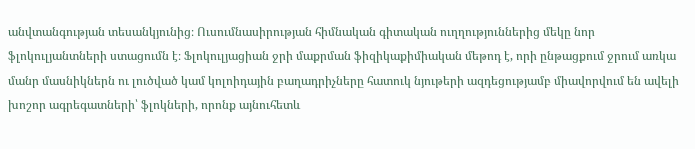անվտանգության տեսանկյունից։ Ուսումնասիրության հիմնական գիտական ուղղություններից մեկը նոր ֆլոկուլյանտների ստացումն է։ Ֆլոկուլյացիան ջրի մաքրման ֆիզիկաքիմիական մեթոդ է, որի ընթացքում ջրում առկա մանր մասնիկներն ու լուծված կամ կոլոիդային բաղադրիչները հատուկ նյութերի ազդեցությամբ միավորվում են ավելի խոշոր ագրեգատների՝ ֆլոկների, որոնք այնուհետև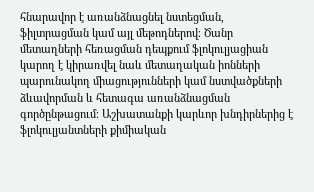հնարավոր է առանձնացնել նստեցման, ֆիլտրացման կամ այլ մեթոդներով։ Ծանր մետաղների հեռացման դեպքում ֆլոկուլյացիան կարող է կիրառվել նաև մետաղական իոնների պարունակող միացությունների կամ նստվածքների ձևավորման և հետագա առանձնացման գործընթացում։ Աշխատանքի կարևոր խնդիրներից է ֆլոկուլյանտների քիմիական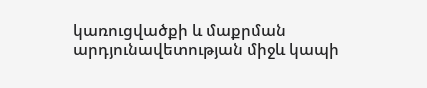կառուցվածքի և մաքրման արդյունավետության միջև կապի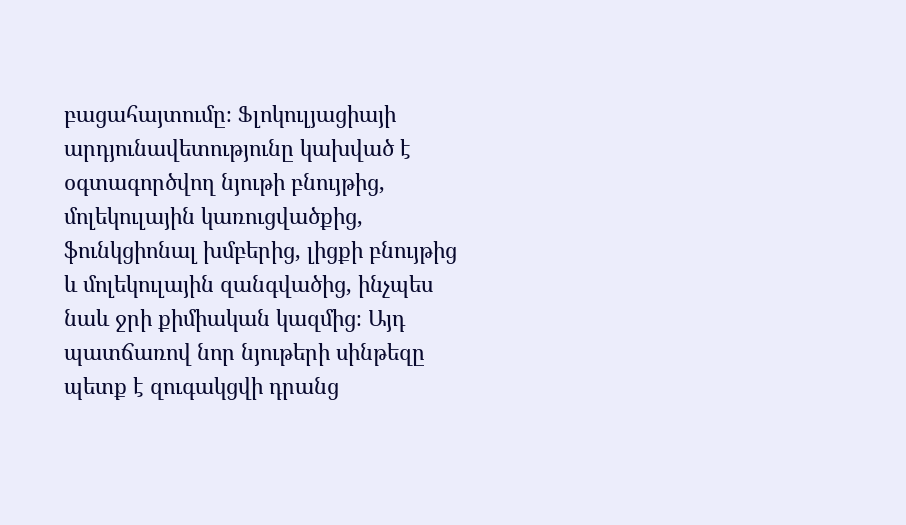բացահայտումը։ Ֆլոկուլյացիայի արդյունավետությունը կախված է օգտագործվող նյութի բնույթից, մոլեկուլային կառուցվածքից, ֆունկցիոնալ խմբերից, լիցքի բնույթից և մոլեկուլային զանգվածից, ինչպես նաև ջրի քիմիական կազմից։ Այդ պատճառով նոր նյութերի սինթեզը պետք է զուգակցվի դրանց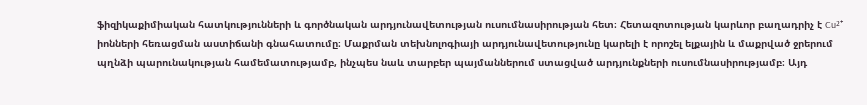ֆիզիկաքիմիական հատկությունների և գործնական արդյունավետության ուսումնասիրության հետ։ Հետազոտության կարևոր բաղադրիչ է Cu²⁺ իոնների հեռացման աստիճանի գնահատումը։ Մաքրման տեխնոլոգիայի արդյունավետությունը կարելի է որոշել ելքային և մաքրված ջրերում պղնձի պարունակության համեմատությամբ, ինչպես նաև տարբեր պայմաններում ստացված արդյունքների ուսումնասիրությամբ։ Այդ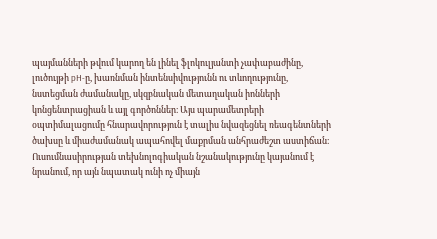պայմանների թվում կարող են լինել ֆլոկուլյանտի չափաբաժինը, լուծույթի pH-ը, խառնման ինտենսիվությունն ու տևողությունը, նստեցման ժամանակը, սկզբնական մետաղական իոնների կոնցենտրացիան և այլ գործոններ։ Այս պարամետրերի օպտիմալացումը հնարավորություն է տալիս նվազեցնել ռեագենտների ծախսը և միաժամանակ ապահովել մաքրման անհրաժեշտ աստիճան։ Ուսումնասիրության տեխնոլոգիական նշանակությունը կայանում է նրանում, որ այն նպատակ ունի ոչ միայն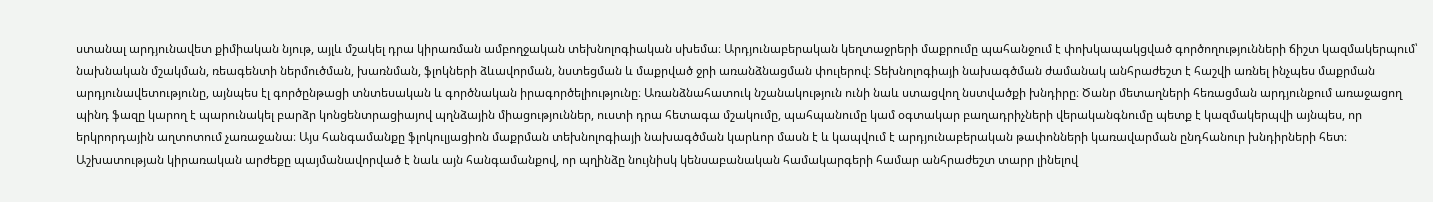ստանալ արդյունավետ քիմիական նյութ, այլև մշակել դրա կիրառման ամբողջական տեխնոլոգիական սխեմա։ Արդյունաբերական կեղտաջրերի մաքրումը պահանջում է փոխկապակցված գործողությունների ճիշտ կազմակերպում՝ նախնական մշակման, ռեագենտի ներմուծման, խառնման, ֆլոկների ձևավորման, նստեցման և մաքրված ջրի առանձնացման փուլերով։ Տեխնոլոգիայի նախագծման ժամանակ անհրաժեշտ է հաշվի առնել ինչպես մաքրման արդյունավետությունը, այնպես էլ գործընթացի տնտեսական և գործնական իրագործելիությունը։ Առանձնահատուկ նշանակություն ունի նաև ստացվող նստվածքի խնդիրը։ Ծանր մետաղների հեռացման արդյունքում առաջացող պինդ ֆազը կարող է պարունակել բարձր կոնցենտրացիայով պղնձային միացություններ, ուստի դրա հետագա մշակումը, պահպանումը կամ օգտակար բաղադրիչների վերականգնումը պետք է կազմակերպվի այնպես, որ երկրորդային աղտոտում չառաջանա։ Այս հանգամանքը ֆլոկուլյացիոն մաքրման տեխնոլոգիայի նախագծման կարևոր մասն է և կապվում է արդյունաբերական թափոնների կառավարման ընդհանուր խնդիրների հետ։ Աշխատության կիրառական արժեքը պայմանավորված է նաև այն հանգամանքով, որ պղինձը նույնիսկ կենսաբանական համակարգերի համար անհրաժեշտ տարր լինելով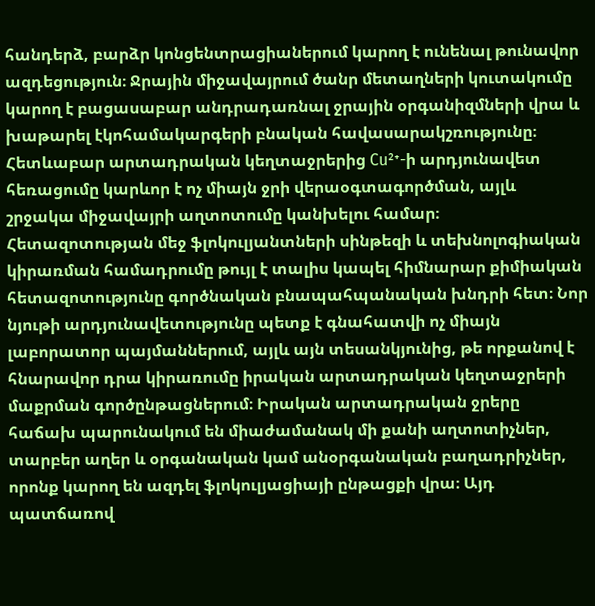հանդերձ, բարձր կոնցենտրացիաներում կարող է ունենալ թունավոր ազդեցություն։ Ջրային միջավայրում ծանր մետաղների կուտակումը կարող է բացասաբար անդրադառնալ ջրային օրգանիզմների վրա և խաթարել էկոհամակարգերի բնական հավասարակշռությունը։ Հետևաբար արտադրական կեղտաջրերից Cu²⁺-ի արդյունավետ հեռացումը կարևոր է ոչ միայն ջրի վերաօգտագործման, այլև շրջակա միջավայրի աղտոտումը կանխելու համար։ Հետազոտության մեջ ֆլոկուլյանտների սինթեզի և տեխնոլոգիական կիրառման համադրումը թույլ է տալիս կապել հիմնարար քիմիական հետազոտությունը գործնական բնապահպանական խնդրի հետ։ Նոր նյութի արդյունավետությունը պետք է գնահատվի ոչ միայն լաբորատոր պայմաններում, այլև այն տեսանկյունից, թե որքանով է հնարավոր դրա կիրառումը իրական արտադրական կեղտաջրերի մաքրման գործընթացներում։ Իրական արտադրական ջրերը հաճախ պարունակում են միաժամանակ մի քանի աղտոտիչներ, տարբեր աղեր և օրգանական կամ անօրգանական բաղադրիչներ, որոնք կարող են ազդել ֆլոկուլյացիայի ընթացքի վրա։ Այդ պատճառով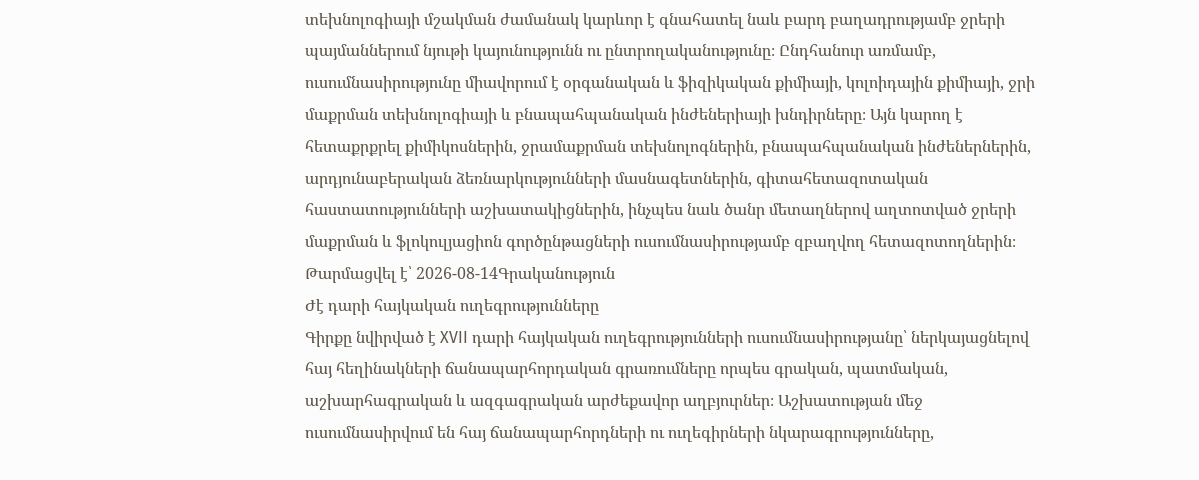տեխնոլոգիայի մշակման ժամանակ կարևոր է գնահատել նաև բարդ բաղադրությամբ ջրերի պայմաններում նյութի կայունությունն ու ընտրողականությունը։ Ընդհանուր առմամբ, ուսումնասիրությունը միավորում է օրգանական և ֆիզիկական քիմիայի, կոլոիդային քիմիայի, ջրի մաքրման տեխնոլոգիայի և բնապահպանական ինժեներիայի խնդիրները։ Այն կարող է հետաքրքրել քիմիկոսներին, ջրամաքրման տեխնոլոգներին, բնապահպանական ինժեներներին, արդյունաբերական ձեռնարկությունների մասնագետներին, գիտահետազոտական հաստատությունների աշխատակիցներին, ինչպես նաև ծանր մետաղներով աղտոտված ջրերի մաքրման և ֆլոկուլյացիոն գործընթացների ուսումնասիրությամբ զբաղվող հետազոտողներին։
Թարմացվել է՝ 2026-08-14Գրականություն
Ժէ դարի հայկական ուղեգրությունները
Գիրքը նվիրված է XVII դարի հայկական ուղեգրությունների ուսումնասիրությանը՝ ներկայացնելով հայ հեղինակների ճանապարհորդական գրառումները որպես գրական, պատմական, աշխարհագրական և ազգագրական արժեքավոր աղբյուրներ։ Աշխատության մեջ ուսումնասիրվում են հայ ճանապարհորդների ու ուղեգիրների նկարագրությունները,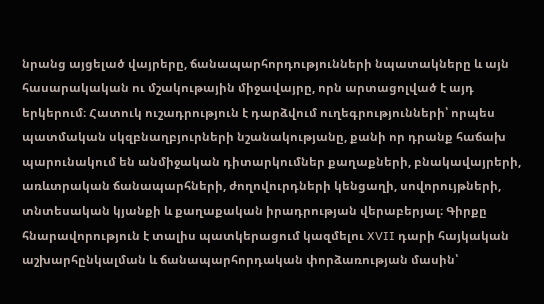նրանց այցելած վայրերը, ճանապարհորդությունների նպատակները և այն հասարակական ու մշակութային միջավայրը, որն արտացոլված է այդ երկերում։ Հատուկ ուշադրություն է դարձվում ուղեգրությունների՝ որպես պատմական սկզբնաղբյուրների նշանակությանը, քանի որ դրանք հաճախ պարունակում են անմիջական դիտարկումներ քաղաքների, բնակավայրերի, առևտրական ճանապարհների, ժողովուրդների կենցաղի, սովորույթների, տնտեսական կյանքի և քաղաքական իրադրության վերաբերյալ։ Գիրքը հնարավորություն է տալիս պատկերացում կազմելու XVII դարի հայկական աշխարհընկալման և ճանապարհորդական փորձառության մասին՝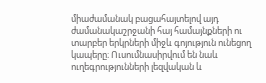միաժամանակ բացահայտելով այդ ժամանակաշրջանի հայ համայնքների ու տարբեր երկրների միջև գոյություն ունեցող կապերը։ Ուսումնասիրվում են նաև ուղեգրությունների լեզվական և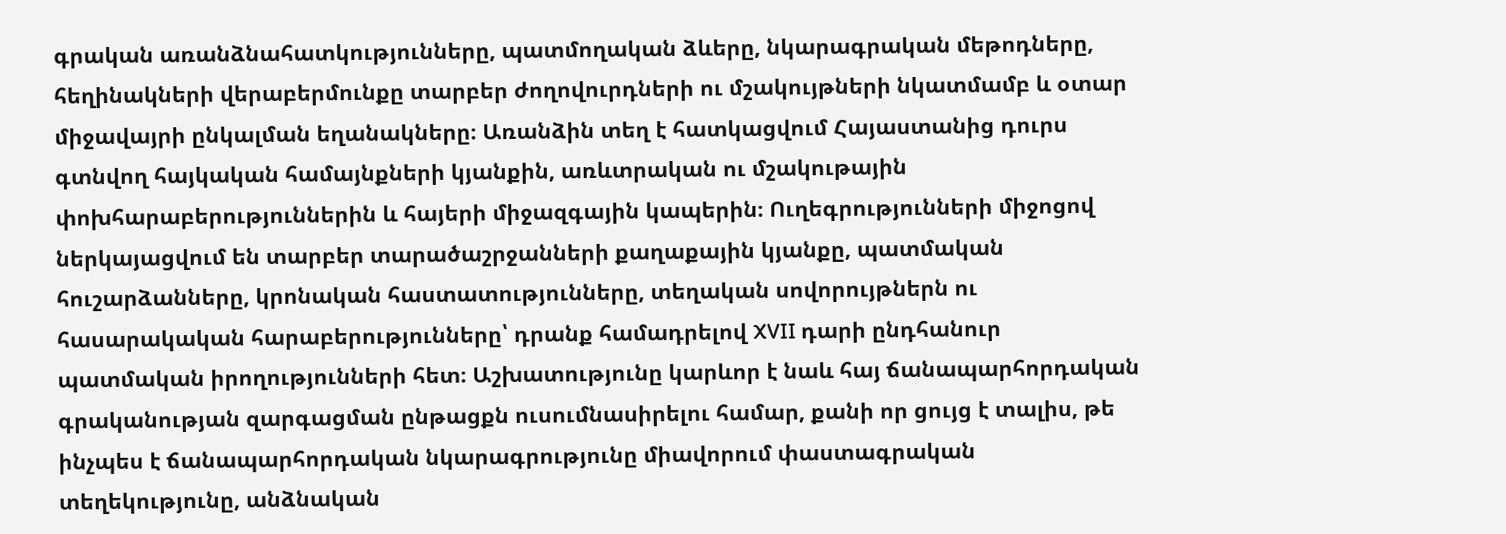գրական առանձնահատկությունները, պատմողական ձևերը, նկարագրական մեթոդները, հեղինակների վերաբերմունքը տարբեր ժողովուրդների ու մշակույթների նկատմամբ և օտար միջավայրի ընկալման եղանակները։ Առանձին տեղ է հատկացվում Հայաստանից դուրս գտնվող հայկական համայնքների կյանքին, առևտրական ու մշակութային փոխհարաբերություններին և հայերի միջազգային կապերին։ Ուղեգրությունների միջոցով ներկայացվում են տարբեր տարածաշրջանների քաղաքային կյանքը, պատմական հուշարձանները, կրոնական հաստատությունները, տեղական սովորույթներն ու հասարակական հարաբերությունները՝ դրանք համադրելով XVII դարի ընդհանուր պատմական իրողությունների հետ։ Աշխատությունը կարևոր է նաև հայ ճանապարհորդական գրականության զարգացման ընթացքն ուսումնասիրելու համար, քանի որ ցույց է տալիս, թե ինչպես է ճանապարհորդական նկարագրությունը միավորում փաստագրական տեղեկությունը, անձնական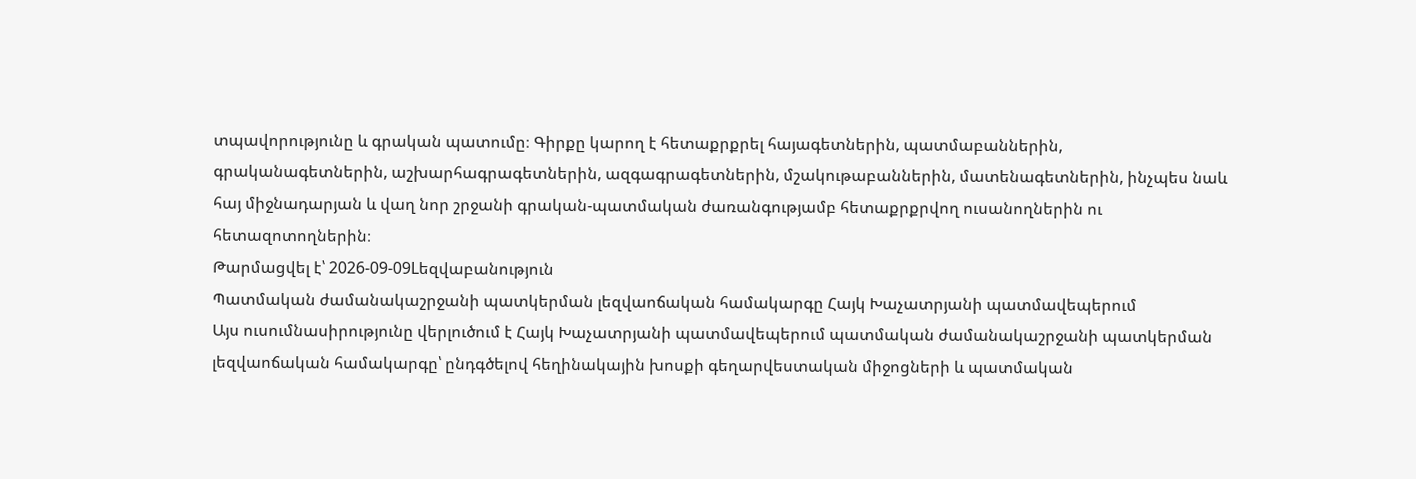տպավորությունը և գրական պատումը։ Գիրքը կարող է հետաքրքրել հայագետներին, պատմաբաններին, գրականագետներին, աշխարհագրագետներին, ազգագրագետներին, մշակութաբաններին, մատենագետներին, ինչպես նաև հայ միջնադարյան և վաղ նոր շրջանի գրական-պատմական ժառանգությամբ հետաքրքրվող ուսանողներին ու հետազոտողներին։
Թարմացվել է՝ 2026-09-09Lեզվաբանություն
Պատմական ժամանակաշրջանի պատկերման լեզվաոճական համակարգը Հայկ Խաչատրյանի պատմավեպերում
Այս ուսումնասիրությունը վերլուծում է Հայկ Խաչատրյանի պատմավեպերում պատմական ժամանակաշրջանի պատկերման լեզվաոճական համակարգը՝ ընդգծելով հեղինակային խոսքի գեղարվեստական միջոցների և պատմական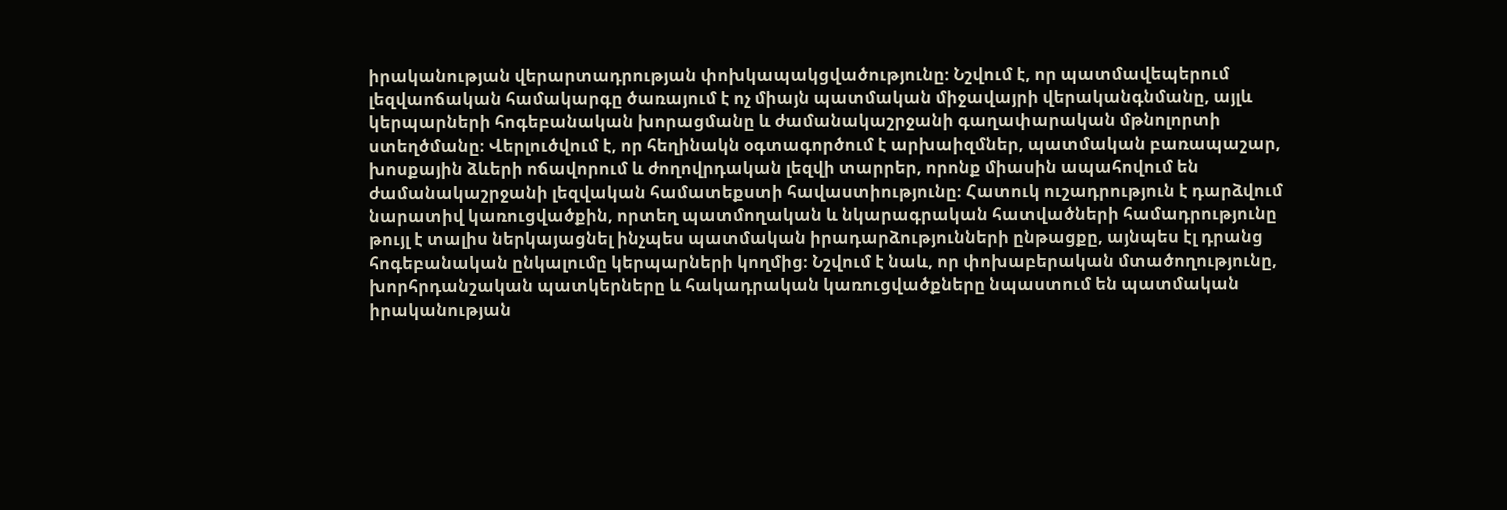իրականության վերարտադրության փոխկապակցվածությունը։ Նշվում է, որ պատմավեպերում լեզվաոճական համակարգը ծառայում է ոչ միայն պատմական միջավայրի վերականգնմանը, այլև կերպարների հոգեբանական խորացմանը և ժամանակաշրջանի գաղափարական մթնոլորտի ստեղծմանը։ Վերլուծվում է, որ հեղինակն օգտագործում է արխաիզմներ, պատմական բառապաշար, խոսքային ձևերի ոճավորում և ժողովրդական լեզվի տարրեր, որոնք միասին ապահովում են ժամանակաշրջանի լեզվական համատեքստի հավաստիությունը։ Հատուկ ուշադրություն է դարձվում նարատիվ կառուցվածքին, որտեղ պատմողական և նկարագրական հատվածների համադրությունը թույլ է տալիս ներկայացնել ինչպես պատմական իրադարձությունների ընթացքը, այնպես էլ դրանց հոգեբանական ընկալումը կերպարների կողմից։ Նշվում է նաև, որ փոխաբերական մտածողությունը, խորհրդանշական պատկերները և հակադրական կառուցվածքները նպաստում են պատմական իրականության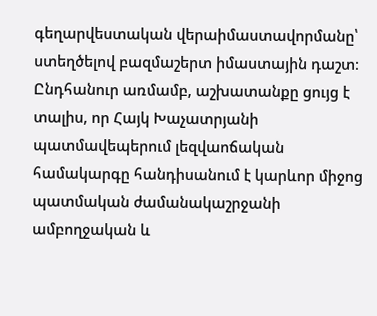գեղարվեստական վերաիմաստավորմանը՝ ստեղծելով բազմաշերտ իմաստային դաշտ։ Ընդհանուր առմամբ, աշխատանքը ցույց է տալիս, որ Հայկ Խաչատրյանի պատմավեպերում լեզվաոճական համակարգը հանդիսանում է կարևոր միջոց պատմական ժամանակաշրջանի ամբողջական և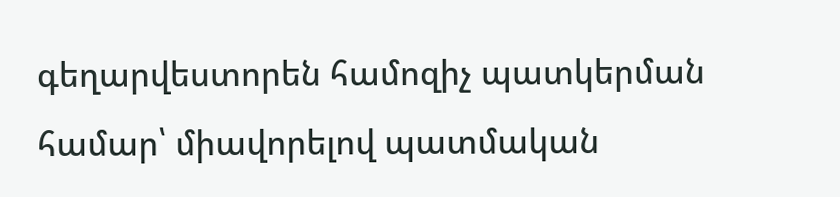գեղարվեստորեն համոզիչ պատկերման համար՝ միավորելով պատմական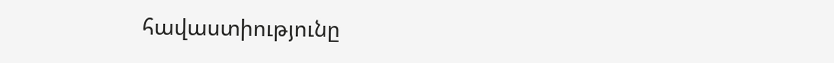հավաստիությունը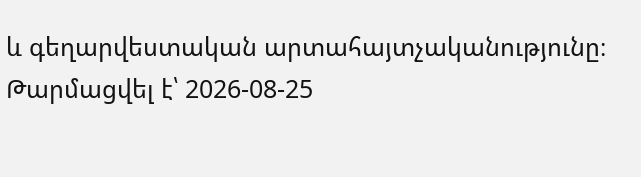և գեղարվեստական արտահայտչականությունը։
Թարմացվել է՝ 2026-08-25